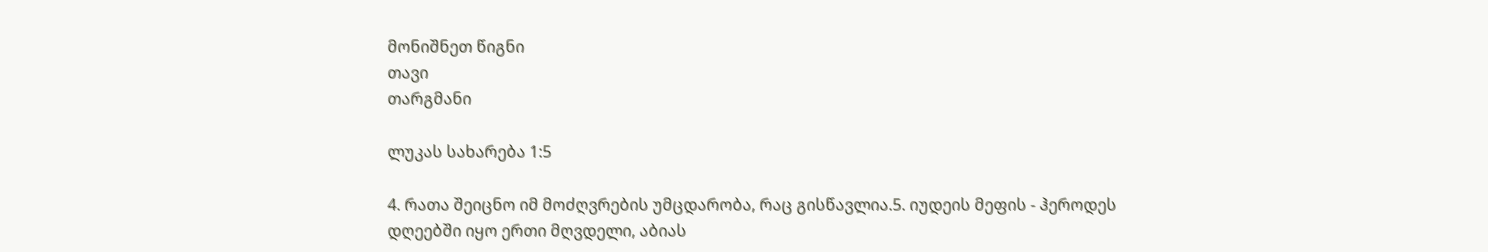მონიშნეთ წიგნი
თავი
თარგმანი

ლუკას სახარება 1:5

4. რათა შეიცნო იმ მოძღვრების უმცდარობა, რაც გისწავლია.5. იუდეის მეფის - ჰეროდეს დღეებში იყო ერთი მღვდელი, აბიას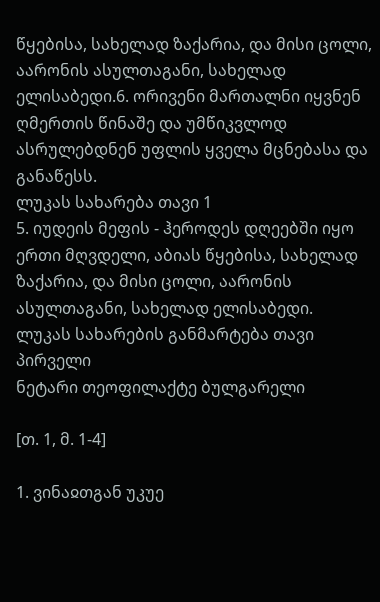წყებისა, სახელად ზაქარია, და მისი ცოლი, აარონის ასულთაგანი, სახელად ელისაბედი.6. ორივენი მართალნი იყვნენ ღმერთის წინაშე და უმწიკვლოდ ასრულებდნენ უფლის ყველა მცნებასა და განაწესს.
ლუკას სახარება თავი 1
5. იუდეის მეფის - ჰეროდეს დღეებში იყო ერთი მღვდელი, აბიას წყებისა, სახელად ზაქარია, და მისი ცოლი, აარონის ასულთაგანი, სახელად ელისაბედი.
ლუკას სახარების განმარტება თავი პირველი
ნეტარი თეოფილაქტე ბულგარელი

[თ. 1, მ. 1-4]

1. ვინაჲთგან უკუე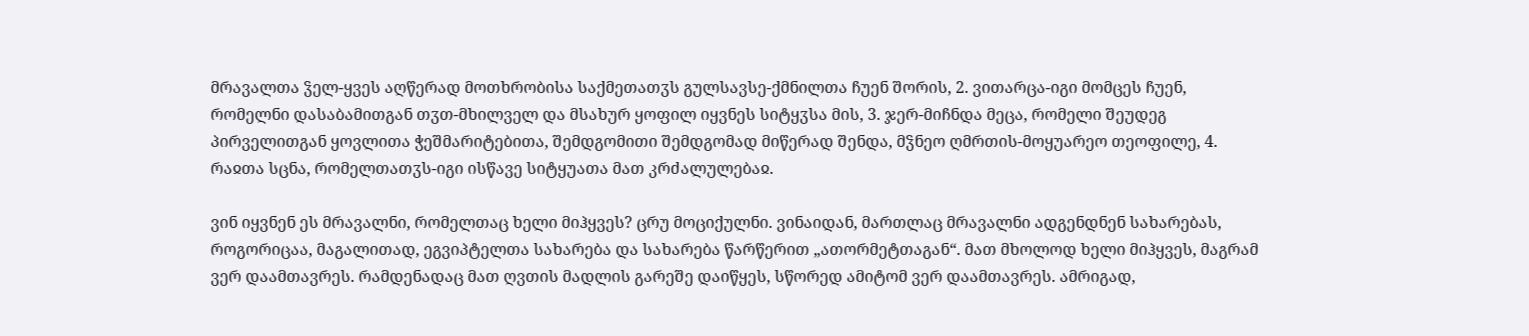მრავალთა ჴელ-ყვეს აღწერად მოთხრობისა საქმეთათჳს გულსავსე-ქმნილთა ჩუენ შორის, 2. ვითარცა-იგი მომცეს ჩუენ, რომელნი დასაბამითგან თჳთ-მხილველ და მსახურ ყოფილ იყვნეს სიტყჳსა მის, 3. ჯერ-მიჩნდა მეცა, რომელი შეუდეგ პირველითგან ყოვლითა ჭეშმარიტებითა, შემდგომითი შემდგომად მიწერად შენდა, მჴნეო ღმრთის-მოყუარეო თეოფილე, 4. რაჲთა სცნა, რომელთათჳს-იგი ისწავე სიტყუათა მათ კრძალულებაჲ.

ვინ იყვნენ ეს მრავალნი, რომელთაც ხელი მიჰყვეს? ცრუ მოციქულნი. ვინაიდან, მართლაც მრავალნი ადგენდნენ სახარებას, როგორიცაა, მაგალითად, ეგვიპტელთა სახარება და სახარება წარწერით „ათორმეტთაგან“. მათ მხოლოდ ხელი მიჰყვეს, მაგრამ ვერ დაამთავრეს. რამდენადაც მათ ღვთის მადლის გარეშე დაიწყეს, სწორედ ამიტომ ვერ დაამთავრეს. ამრიგად,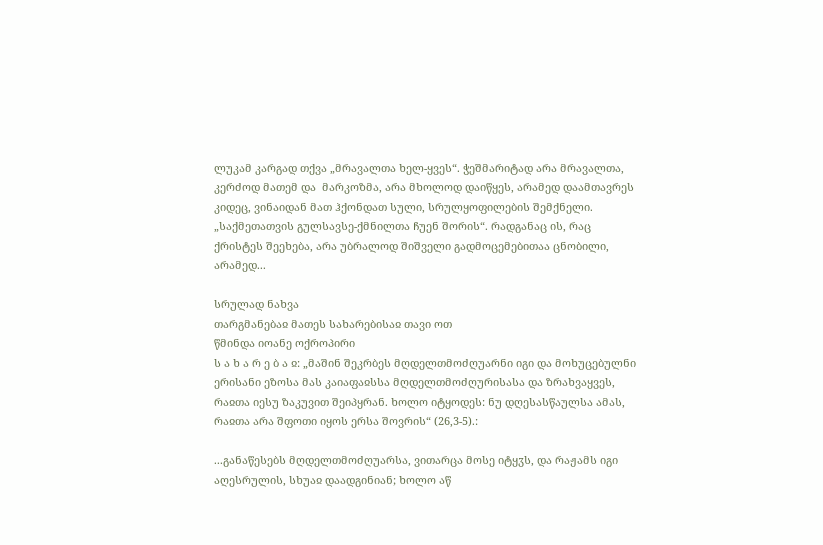ლუკამ კარგად თქვა „მრავალთა ხელ-ყვეს“. ჭეშმარიტად არა მრავალთა, კერძოდ მათემ და  მარკოზმა, არა მხოლოდ დაიწყეს, არამედ დაამთავრეს კიდეც, ვინაიდან მათ ჰქონდათ სული, სრულყოფილების შემქნელი. „საქმეთათვის გულსავსე-ქმნილთა ჩუენ შორის“. რადგანაც ის, რაც ქრისტეს შეეხება, არა უბრალოდ შიშველი გადმოცემებითაა ცნობილი, არამედ...

სრულად ნახვა
თარგმანებაჲ მათეს სახარებისაჲ თავი ოთ
წმინდა იოანე ოქროპირი
ს ა ხ ა რ ე ბ ა ჲ: „მაშინ შეკრბეს მღდელთმოძღუარნი იგი და მოხუცებულნი ერისანი ეზოსა მას კაიაფაჲსსა მღდელთმოძღურისასა და ზრახვაყვეს, რაჲთა იესუ ზაკუვით შეიპყრან. ხოლო იტყოდეს: ნუ დღესასწაულსა ამას, რაჲთა არა შფოთი იყოს ერსა შოვრის“ (26,3-5).:

...განაწესებს მღდელთმოძღუარსა, ვითარცა მოსე იტყჳს, და რაჟამს იგი აღესრულის, სხუაჲ დაადგინიან; ხოლო აწ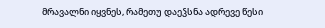მრავალნი იყვნეს, რამეთუ დაეჴსნა ადრევე წესი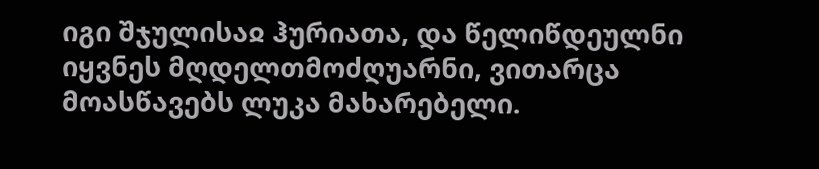იგი შჯულისაჲ ჰურიათა, და წელიწდეულნი იყვნეს მღდელთმოძღუარნი, ვითარცა მოასწავებს ლუკა მახარებელი.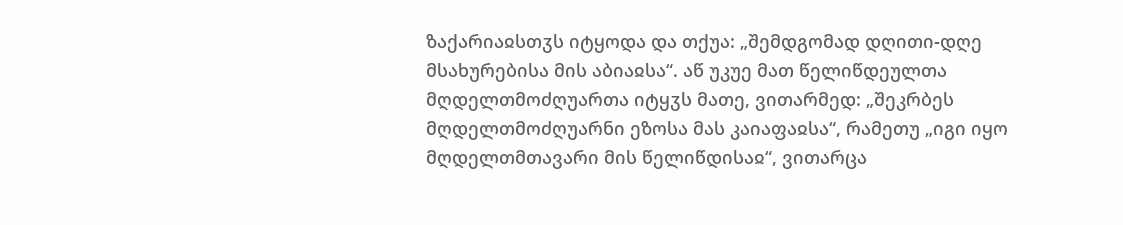ზაქარიაჲსთჳს იტყოდა და თქუა: „შემდგომად დღითი-დღე მსახურებისა მის აბიაჲსა“. აწ უკუე მათ წელიწდეულთა მღდელთმოძღუართა იტყჳს მათე, ვითარმედ: „შეკრბეს მღდელთმოძღუარნი ეზოსა მას კაიაფაჲსა“, რამეთუ „იგი იყო მღდელთმთავარი მის წელიწდისაჲ“, ვითარცა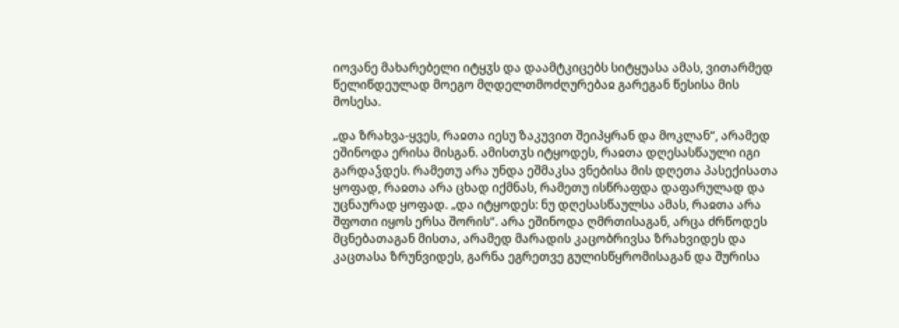იოვანე მახარებელი იტყჳს და დაამტკიცებს სიტყუასა ამას, ვითარმედ წელიწდეულად მოეგო მღდელთმოძღურებაჲ გარეგან წესისა მის მოსესა.

„და ზრახვა-ყვეს, რაჲთა იესუ ზაკუვით შეიპყრან და მოკლან“, არამედ ეშინოდა ერისა მისგან. ამისთჳს იტყოდეს, რაჲთა დღესასწაული იგი გარდაჴდეს. რამეთუ არა უნდა ეშმაკსა ვნებისა მის დღეთა პასექისათა ყოფად, რაჲთა არა ცხად იქმნას, რამეთუ ისწრაფდა დაფარულად და უცნაურად ყოფად. „და იტყოდეს: ნუ დღესასწაულსა ამას, რაჲთა არა შფოთი იყოს ერსა შორის“. არა ეშინოდა ღმრთისაგან, არცა ძრწოდეს მცნებათაგან მისთა, არამედ მარადის კაცობრივსა ზრახვიდეს და კაცთასა ზრუნვიდეს, გარნა ეგრეთვე გულისწყრომისაგან და შურისა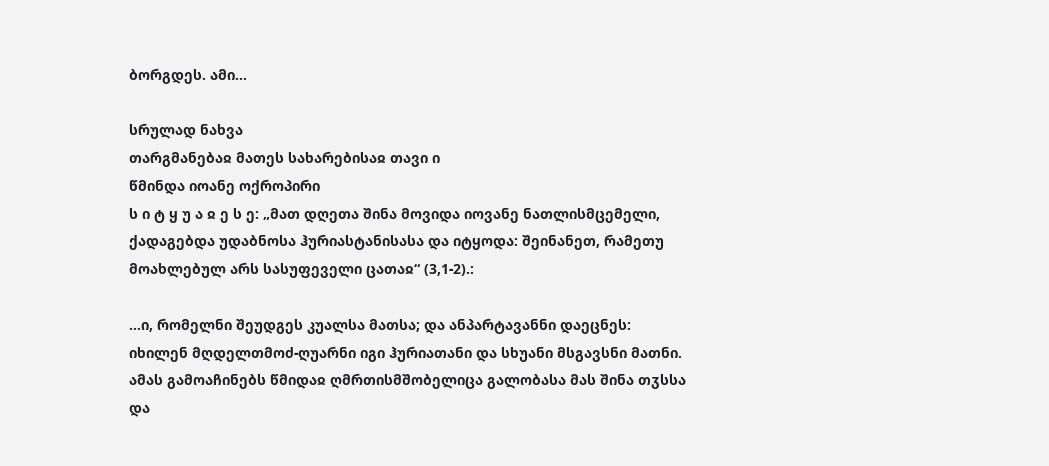ბორგდეს. ამი...

სრულად ნახვა
თარგმანებაჲ მათეს სახარებისაჲ თავი ი
წმინდა იოანე ოქროპირი
ს ი ტ ყ უ ა ჲ ე ს ე: „მათ დღეთა შინა მოვიდა იოვანე ნათლისმცემელი, ქადაგებდა უდაბნოსა ჰურიასტანისასა და იტყოდა: შეინანეთ, რამეთუ მოახლებულ არს სასუფეველი ცათაჲ“ (3,1-2).:

...ი, რომელნი შეუდგეს კუალსა მათსა; და ანპარტავანნი დაეცნეს: იხილენ მღდელთმოძ-ღუარნი იგი ჰურიათანი და სხუანი მსგავსნი მათნი. ამას გამოაჩინებს წმიდაჲ ღმრთისმშობელიცა გალობასა მას შინა თჳსსა და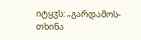იტყჳს: „გარდამოს-თხინა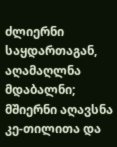ძლიერნი საყდართაგან, აღამაღლნა მდაბალნი; მშიერნი აღავსნა კე-თილითა და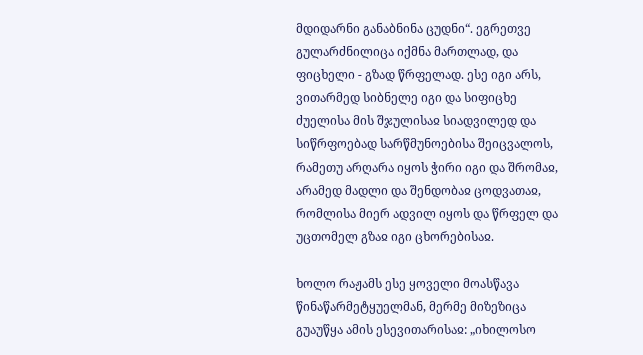მდიდარნი განაბნინა ცუდნი“. ეგრეთვე გულარძნილიცა იქმნა მართლად, და ფიცხელი - გზად წრფელად. ესე იგი არს, ვითარმედ სიბნელე იგი და სიფიცხე ძუელისა მის შჯულისაჲ სიადვილედ და სიწრფოებად სარწმუნოებისა შეიცვალოს, რამეთუ არღარა იყოს ჭირი იგი და შრომაჲ, არამედ მადლი და შენდობაჲ ცოდვათაჲ, რომლისა მიერ ადვილ იყოს და წრფელ და უცთომელ გზაჲ იგი ცხორებისაჲ.

ხოლო რაჟამს ესე ყოველი მოასწავა წინაწარმეტყუელმან, მერმე მიზეზიცა გუაუწყა ამის ესევითარისაჲ: „იხილოსო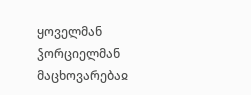ყოველმან ჴორციელმან მაცხოვარებაჲ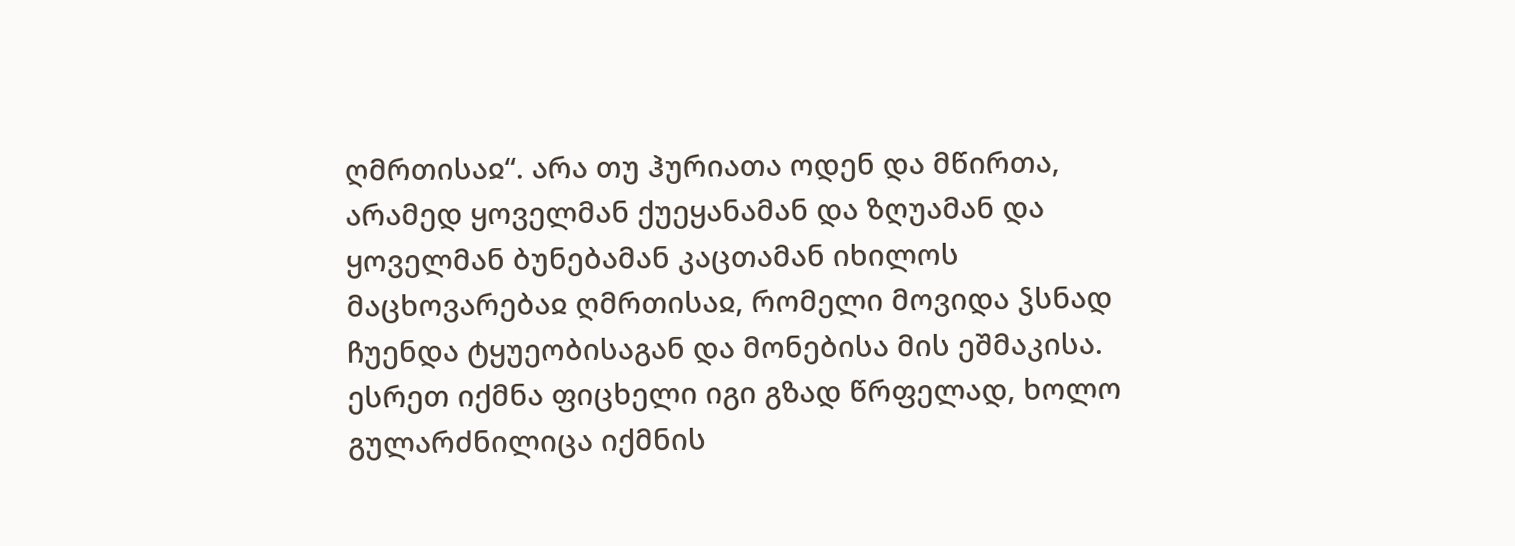ღმრთისაჲ“. არა თუ ჰურიათა ოდენ და მწირთა, არამედ ყოველმან ქუეყანამან და ზღუამან და ყოველმან ბუნებამან კაცთამან იხილოს მაცხოვარებაჲ ღმრთისაჲ, რომელი მოვიდა ჴსნად ჩუენდა ტყუეობისაგან და მონებისა მის ეშმაკისა. ესრეთ იქმნა ფიცხელი იგი გზად წრფელად, ხოლო გულარძნილიცა იქმნის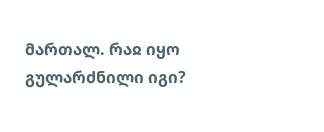მართალ. რაჲ იყო გულარძნილი იგი?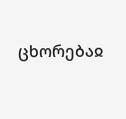ცხორებაჲ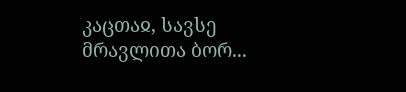კაცთაჲ, სავსე მრავლითა ბორ...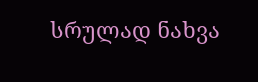სრულად ნახვა